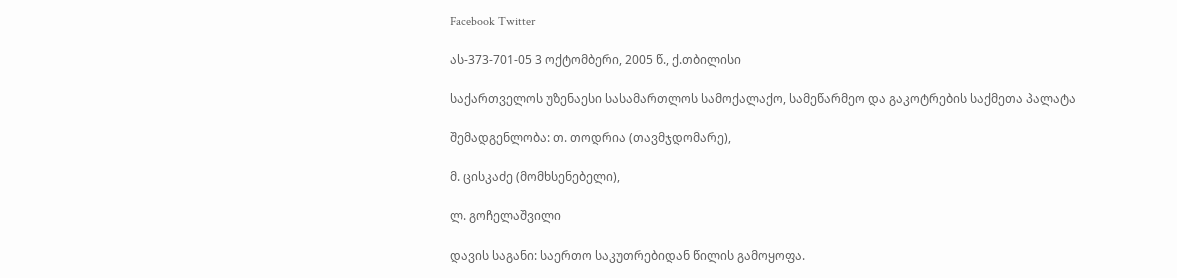Facebook Twitter

ას-373-701-05 3 ოქტომბერი, 2005 წ., ქ.თბილისი

საქართველოს უზენაესი სასამართლოს სამოქალაქო, სამეწარმეო და გაკოტრების საქმეთა პალატა

შემადგენლობა: თ. თოდრია (თავმჯდომარე),

მ. ცისკაძე (მომხსენებელი),

ლ. გოჩელაშვილი

დავის საგანი: საერთო საკუთრებიდან წილის გამოყოფა.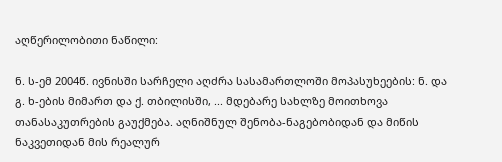აღწერილობითი ნაწილი:

ნ. ს-ემ 2004წ. ივნისში სარჩელი აღძრა სასამართლოში მოპასუხეების: ნ. და გ. ხ-ების მიმართ და ქ. თბილისში, ... მდებარე სახლზე მოითხოვა თანასაკუთრების გაუქმება. აღნიშნულ შენობა-ნაგებობიდან და მიწის ნაკვეთიდან მის რეალურ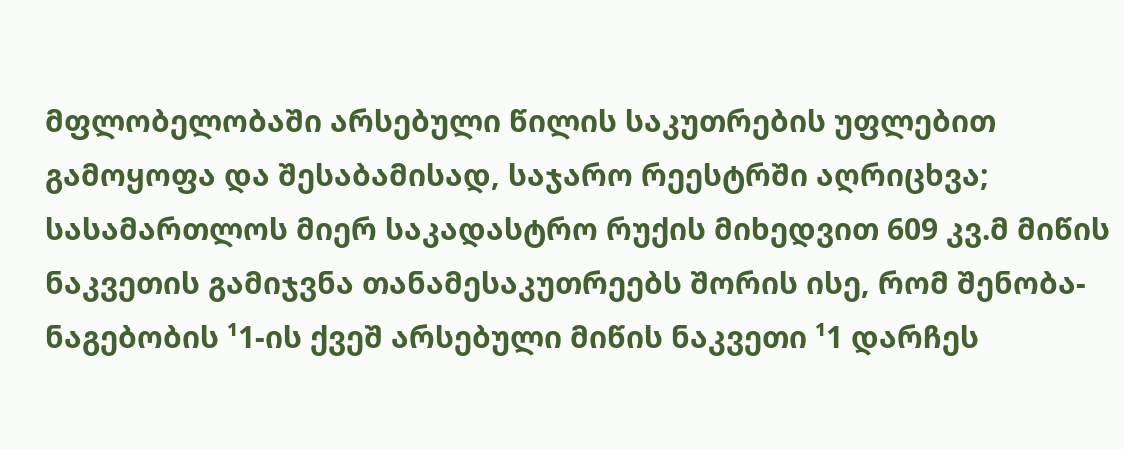მფლობელობაში არსებული წილის საკუთრების უფლებით გამოყოფა და შესაბამისად, საჯარო რეესტრში აღრიცხვა; სასამართლოს მიერ საკადასტრო რუქის მიხედვით 609 კვ.მ მიწის ნაკვეთის გამიჯვნა თანამესაკუთრეებს შორის ისე, რომ შენობა-ნაგებობის ¹1-ის ქვეშ არსებული მიწის ნაკვეთი ¹1 დარჩეს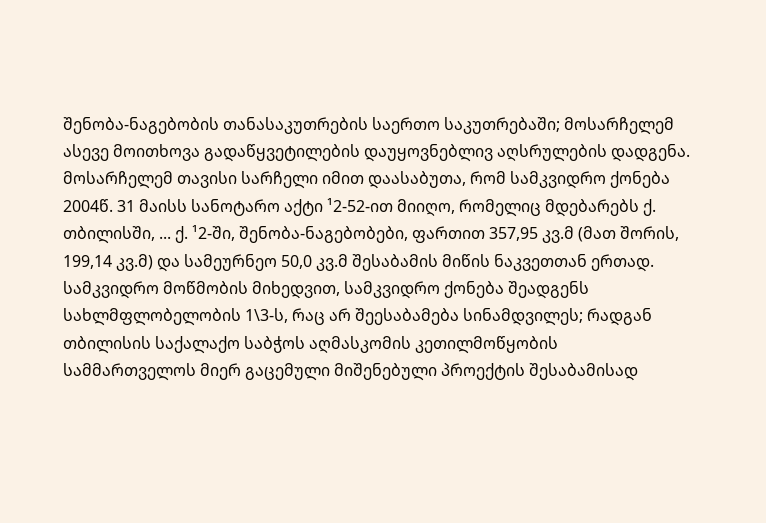შენობა-ნაგებობის თანასაკუთრების საერთო საკუთრებაში; მოსარჩელემ ასევე მოითხოვა გადაწყვეტილების დაუყოვნებლივ აღსრულების დადგენა. მოსარჩელემ თავისი სარჩელი იმით დაასაბუთა, რომ სამკვიდრო ქონება 2004წ. 31 მაისს სანოტარო აქტი ¹2-52-ით მიიღო, რომელიც მდებარებს ქ. თბილისში, ... ქ. ¹2-ში, შენობა-ნაგებობები, ფართით 357,95 კვ.მ (მათ შორის, 199,14 კვ.მ) და სამეურნეო 50,0 კვ.მ შესაბამის მიწის ნაკვეთთან ერთად. სამკვიდრო მოწმობის მიხედვით, სამკვიდრო ქონება შეადგენს სახლმფლობელობის 1\3-ს, რაც არ შეესაბამება სინამდვილეს; რადგან თბილისის საქალაქო საბჭოს აღმასკომის კეთილმოწყობის სამმართველოს მიერ გაცემული მიშენებული პროექტის შესაბამისად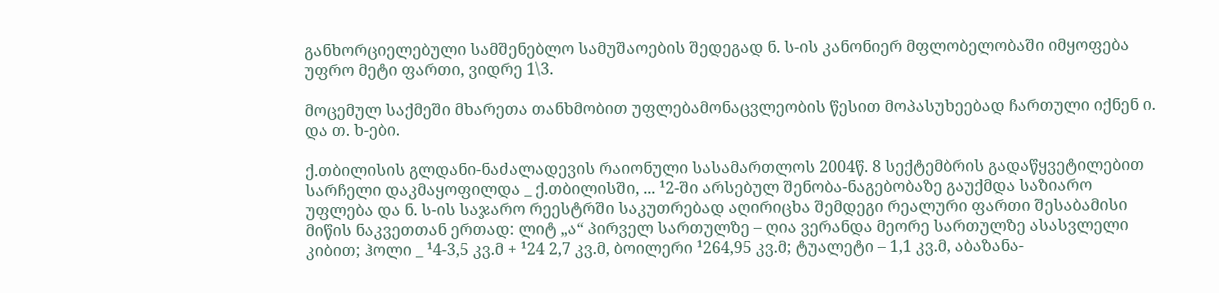განხორციელებული სამშენებლო სამუშაოების შედეგად ნ. ს-ის კანონიერ მფლობელობაში იმყოფება უფრო მეტი ფართი, ვიდრე 1\3.

მოცემულ საქმეში მხარეთა თანხმობით უფლებამონაცვლეობის წესით მოპასუხეებად ჩართული იქნენ ი. და თ. ხ-ები.

ქ.თბილისის გლდანი-ნაძალადევის რაიონული სასამართლოს 2004წ. 8 სექტემბრის გადაწყვეტილებით სარჩელი დაკმაყოფილდა _ ქ.თბილისში, ... ¹2-ში არსებულ შენობა-ნაგებობაზე გაუქმდა საზიარო უფლება და ნ. ს-ის საჯარო რეესტრში საკუთრებად აღირიცხა შემდეგი რეალური ფართი შესაბამისი მიწის ნაკვეთთან ერთად: ლიტ „ა“ პირველ სართულზე – ღია ვერანდა მეორე სართულზე ასასვლელი კიბით; ჰოლი _ ¹4-3,5 კვ.მ + ¹24 2,7 კვ.მ, ბოილერი ¹264,95 კვ.მ; ტუალეტი – 1,1 კვ.მ, აბაზანა-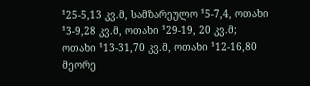¹25-5,13 კვ.მ, სამზარეულო ¹5-7,4, ოთახი ¹3-9,28 კვ.მ, ოთახი ¹29-19, 20 კვ.მ; ოთახი ¹13-31,70 კვ.მ, ოთახი ¹12-16,80 მეორე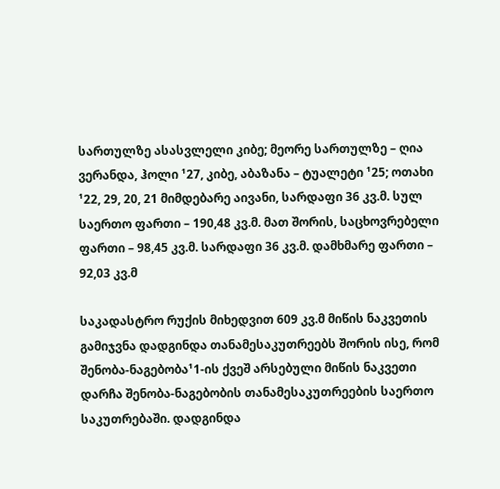სართულზე ასასვლელი კიბე; მეორე სართულზე – ღია ვერანდა, ჰოლი ¹27, კიბე, აბაზანა – ტუალეტი ¹25; ოთახი ¹22, 29, 20, 21 მიმდებარე აივანი, სარდაფი 36 კვ.მ. სულ საერთო ფართი – 190,48 კვ.მ. მათ შორის, საცხოვრებელი ფართი – 98,45 კვ.მ. სარდაფი 36 კვ.მ. დამხმარე ფართი – 92,03 კვ.მ

საკადასტრო რუქის მიხედვით 609 კვ.მ მიწის ნაკვეთის გამიჯვნა დადგინდა თანამესაკუთრეებს შორის ისე, რომ შენობა-ნაგებობა¹1-ის ქვეშ არსებული მიწის ნაკვეთი დარჩა შენობა-ნაგებობის თანამესაკუთრეების საერთო საკუთრებაში. დადგინდა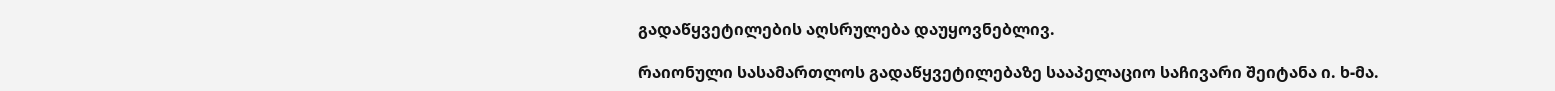გადაწყვეტილების აღსრულება დაუყოვნებლივ.

რაიონული სასამართლოს გადაწყვეტილებაზე სააპელაციო საჩივარი შეიტანა ი. ხ-მა.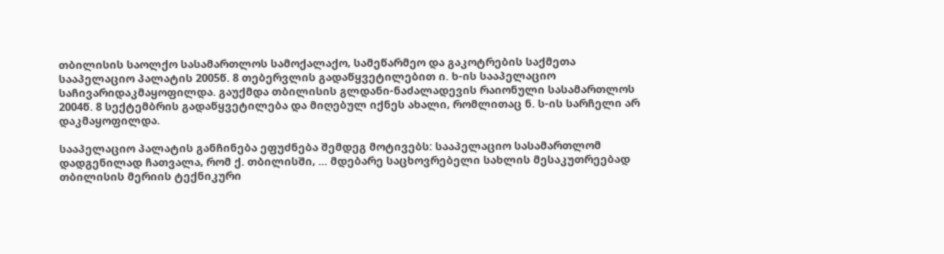თბილისის საოლქო სასამართლოს სამოქალაქო, სამეწარმეო და გაკოტრების საქმეთა სააპელაციო პალატის 2005წ. 8 თებერვლის გადაწყვეტილებით ი. ხ-ის სააპელაციო საჩივარიდაკმაყოფილდა. გაუქმდა თბილისის გლდანი-ნაძალადევის რაიონული სასამართლოს 2004წ. 8 სექტემბრის გადაწყვეტილება და მიღებულ იქნეს ახალი, რომლითაც ნ. ს-ის სარჩელი არ დაკმაყოფილდა.

სააპელაციო პალატის განჩინება ეფუძნება შემდეგ მოტივებს: სააპელაციო სასამართლომ დადგენილად ჩათვალა, რომ ქ. თბილისში, ... მდებარე საცხოვრებელი სახლის მესაკუთრეებად თბილისის მერიის ტექნიკური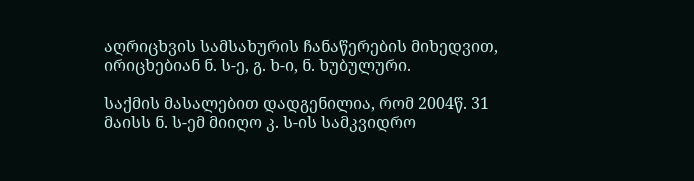აღრიცხვის სამსახურის ჩანაწერების მიხედვით, ირიცხებიან ნ. ს-ე, გ. ხ-ი, ნ. ხუბულური.

საქმის მასალებით დადგენილია, რომ 2004წ. 31 მაისს ნ. ს-ემ მიიღო კ. ს-ის სამკვიდრო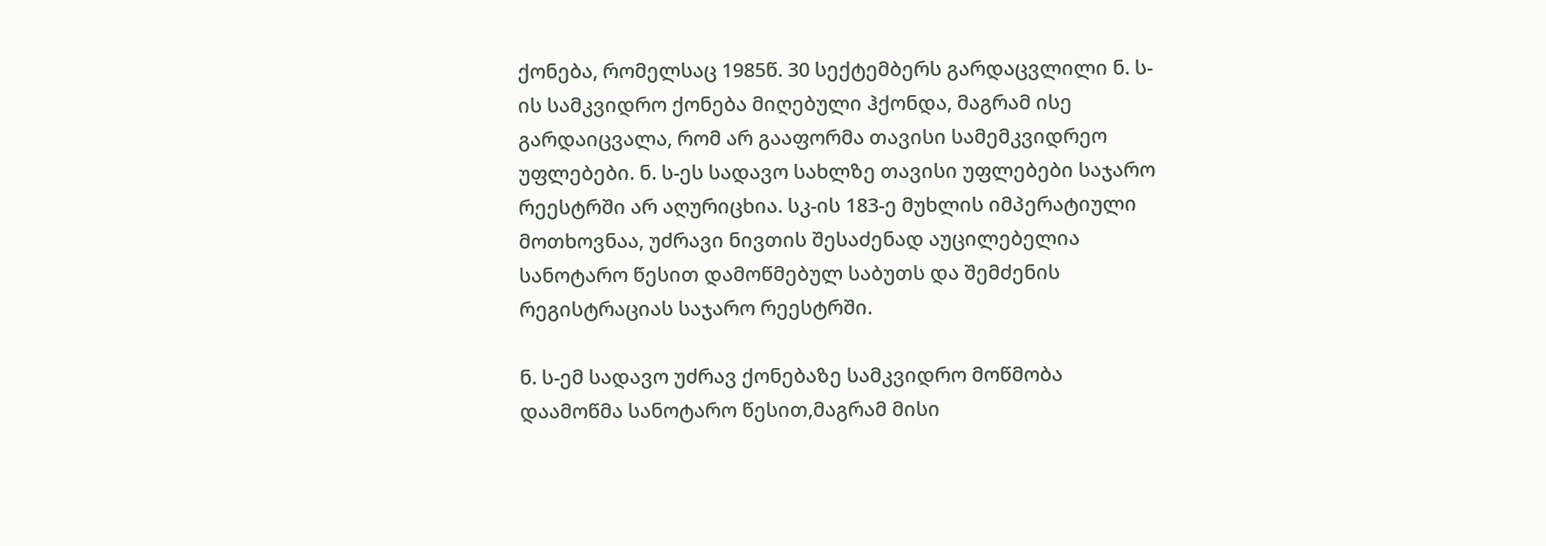ქონება, რომელსაც 1985წ. 30 სექტემბერს გარდაცვლილი ნ. ს-ის სამკვიდრო ქონება მიღებული ჰქონდა, მაგრამ ისე გარდაიცვალა, რომ არ გააფორმა თავისი სამემკვიდრეო უფლებები. ნ. ს-ეს სადავო სახლზე თავისი უფლებები საჯარო რეესტრში არ აღურიცხია. სკ-ის 183-ე მუხლის იმპერატიული მოთხოვნაა, უძრავი ნივთის შესაძენად აუცილებელია სანოტარო წესით დამოწმებულ საბუთს და შემძენის რეგისტრაციას საჯარო რეესტრში.

ნ. ს-ემ სადავო უძრავ ქონებაზე სამკვიდრო მოწმობა დაამოწმა სანოტარო წესით,მაგრამ მისი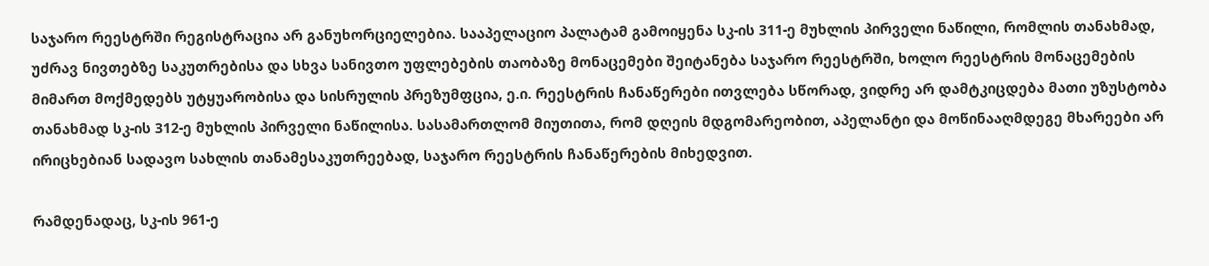საჯარო რეესტრში რეგისტრაცია არ განუხორციელებია. სააპელაციო პალატამ გამოიყენა სკ-ის 311-ე მუხლის პირველი ნაწილი, რომლის თანახმად, უძრავ ნივთებზე საკუთრებისა და სხვა სანივთო უფლებების თაობაზე მონაცემები შეიტანება საჯარო რეესტრში, ხოლო რეესტრის მონაცემების მიმართ მოქმედებს უტყუარობისა და სისრულის პრეზუმფცია, ე.ი. რეესტრის ჩანაწერები ითვლება სწორად, ვიდრე არ დამტკიცდება მათი უზუსტობა თანახმად სკ-ის 312-ე მუხლის პირველი ნაწილისა. სასამართლომ მიუთითა, რომ დღეის მდგომარეობით, აპელანტი და მოწინააღმდეგე მხარეები არ ირიცხებიან სადავო სახლის თანამესაკუთრეებად, საჯარო რეესტრის ჩანაწერების მიხედვით.

რამდენადაც, სკ-ის 961-ე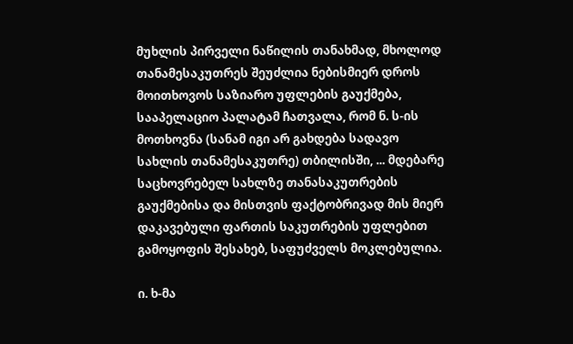მუხლის პირველი ნაწილის თანახმად, მხოლოდ თანამესაკუთრეს შეუძლია ნებისმიერ დროს მოითხოვოს საზიარო უფლების გაუქმება, სააპელაციო პალატამ ჩათვალა, რომ ნ. ს-ის მოთხოვნა (სანამ იგი არ გახდება სადავო სახლის თანამესაკუთრე) თბილისში, ... მდებარე საცხოვრებელ სახლზე თანასაკუთრების გაუქმებისა და მისთვის ფაქტობრივად მის მიერ დაკავებული ფართის საკუთრების უფლებით გამოყოფის შესახებ, საფუძველს მოკლებულია.

ი. ხ-მა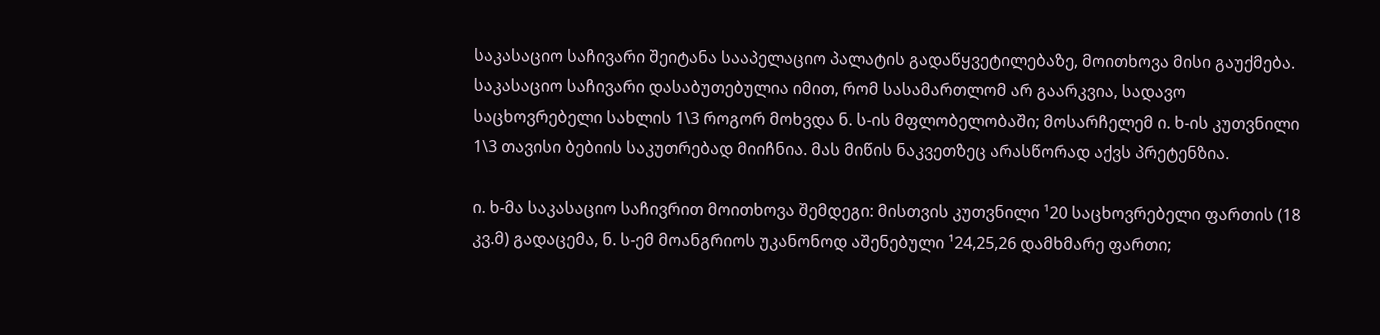საკასაციო საჩივარი შეიტანა სააპელაციო პალატის გადაწყვეტილებაზე, მოითხოვა მისი გაუქმება. საკასაციო საჩივარი დასაბუთებულია იმით, რომ სასამართლომ არ გაარკვია, სადავო საცხოვრებელი სახლის 1\3 როგორ მოხვდა ნ. ს-ის მფლობელობაში; მოსარჩელემ ი. ხ-ის კუთვნილი 1\3 თავისი ბებიის საკუთრებად მიიჩნია. მას მიწის ნაკვეთზეც არასწორად აქვს პრეტენზია.

ი. ხ-მა საკასაციო საჩივრით მოითხოვა შემდეგი: მისთვის კუთვნილი ¹20 საცხოვრებელი ფართის (18 კვ.მ) გადაცემა, ნ. ს-ემ მოანგრიოს უკანონოდ აშენებული ¹24,25,26 დამხმარე ფართი;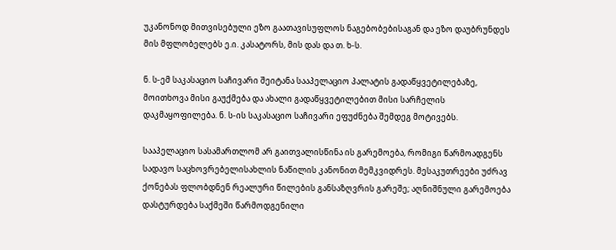უკანონოდ მითვისებული ეზო გაათავისუფლოს ნაგებობებისაგან და ეზო დაუბრუნდეს მის მფლობელებს ე.ი. კასატორს, მის დას და თ. ხ-ს.

ნ. ს-ემ საკასაციო საჩივარი შეიტანა სააპელაციო პალატის გადაწყვეტილებაზე, მოითხოვა მისი გაუქმება და ახალი გადაწყვეტილებით მისი სარჩელის დაკმაყოფილება. ნ. ს-ის საკასაციო საჩივარი ეფუძნება შემდეგ მოტივებს.

სააპელაციო სასამართლომ არ გაითვალისწინა ის გარემოება, რომიგი წარმოადგენს სადავო საცხოვრებელისახლის ნაწილის კანონით მემკვიდრეს. მესაკუთრეები უძრავ ქონებას ფლობდნენ რეალური წილების განსაზღვრის გარეშე; აღნიშნული გარემოება დასტურდება საქმეში წარმოდგენილი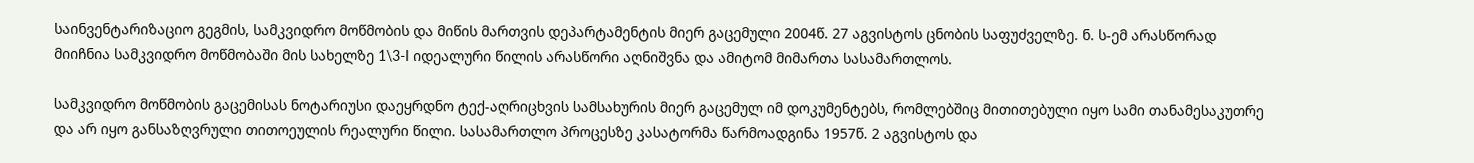საინვენტარიზაციო გეგმის, სამკვიდრო მოწმობის და მიწის მართვის დეპარტამენტის მიერ გაცემული 2004წ. 27 აგვისტოს ცნობის საფუძველზე. ნ. ს-ემ არასწორად მიიჩნია სამკვიდრო მოწმობაში მის სახელზე 1\3-I იდეალური წილის არასწორი აღნიშვნა და ამიტომ მიმართა სასამართლოს.

სამკვიდრო მოწმობის გაცემისას ნოტარიუსი დაეყრდნო ტექ-აღრიცხვის სამსახურის მიერ გაცემულ იმ დოკუმენტებს, რომლებშიც მითითებული იყო სამი თანამესაკუთრე და არ იყო განსაზღვრული თითოეულის რეალური წილი. სასამართლო პროცესზე კასატორმა წარმოადგინა 1957წ. 2 აგვისტოს და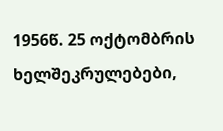1956წ. 25 ოქტომბრის ხელშეკრულებები,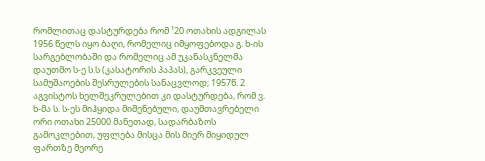რომლითაც დასტურდება რომ ¹20 ოთახის ადგილას 1956 წელს იყო ბაღი, რომელიც იმყოფებოდა გ. ხ-ის სარგებლობაში და რომელიც ამ უკანასკნელმა დაუთმო ს-ე ს.ს (კასატორის პაპას), გარკვეული სამუშაოების შესრულების სანაცვლოდ; 1957წ. 2 აგვისტოს ხელშეკრულებით კი დასტურდება, რომ ვ. ხ-მა ს. ს-ეს მიჰყიდა მიშენებული, დაუმთავრებელი ორი ოთახი 25000 მანეთად, სადარბაზოს გამოკლებით, უფლება მისცა მის მიერ მიყიდულ ფართზე მეორე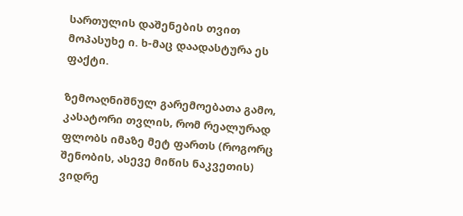სართულის დაშენების თვით მოპასუხე ი. ხ-მაც დაადასტურა ეს ფაქტი.

ზემოაღნიშნულ გარემოებათა გამო, კასატორი თვლის, რომ რეალურად ფლობს იმაზე მეტ ფართს (როგორც შენობის, ასევე მიწის ნაკვეთის) ვიდრე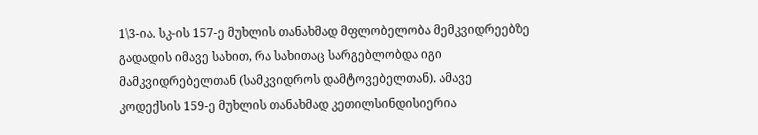1\3-ია. სკ-ის 157-ე მუხლის თანახმად მფლობელობა მემკვიდრეებზე გადადის იმავე სახით, რა სახითაც სარგებლობდა იგი მამკვიდრებელთან (სამკვიდროს დამტოვებელთან). ამავე კოდექსის 159-ე მუხლის თანახმად კეთილსინდისიერია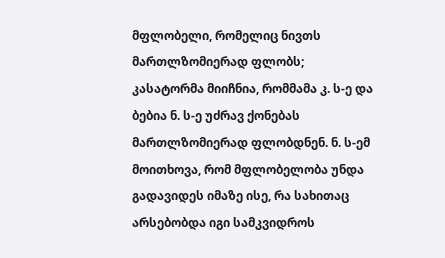მფლობელი, რომელიც ნივთს მართლზომიერად ფლობს; კასატორმა მიიჩნია, რომმამა კ. ს-ე და ბებია ნ. ს-ე უძრავ ქონებას მართლზომიერად ფლობდნენ. ნ. ს-ემ მოითხოვა, რომ მფლობელობა უნდა გადავიდეს იმაზე ისე, რა სახითაც არსებობდა იგი სამკვიდროს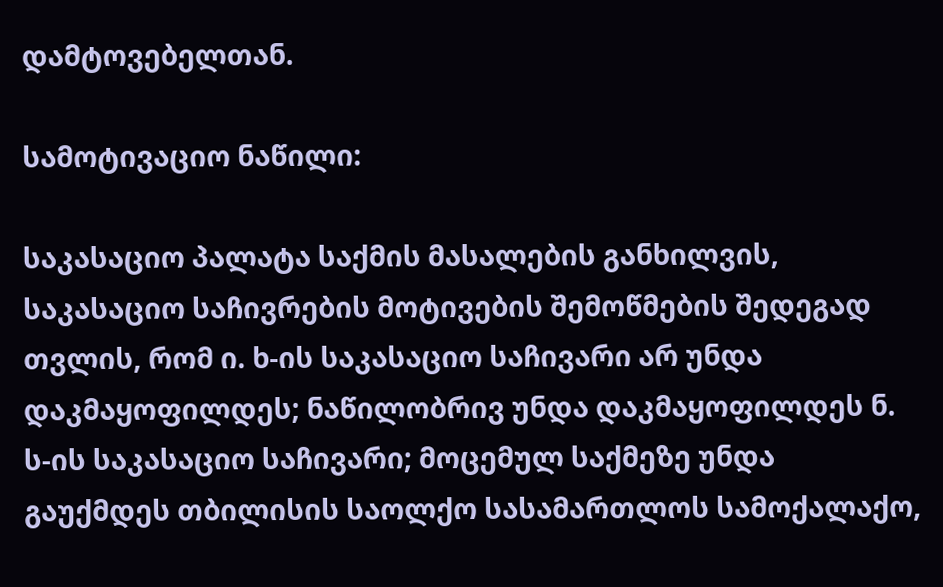დამტოვებელთან.

სამოტივაციო ნაწილი:

საკასაციო პალატა საქმის მასალების განხილვის, საკასაციო საჩივრების მოტივების შემოწმების შედეგად თვლის, რომ ი. ხ-ის საკასაციო საჩივარი არ უნდა დაკმაყოფილდეს; ნაწილობრივ უნდა დაკმაყოფილდეს ნ. ს-ის საკასაციო საჩივარი; მოცემულ საქმეზე უნდა გაუქმდეს თბილისის საოლქო სასამართლოს სამოქალაქო,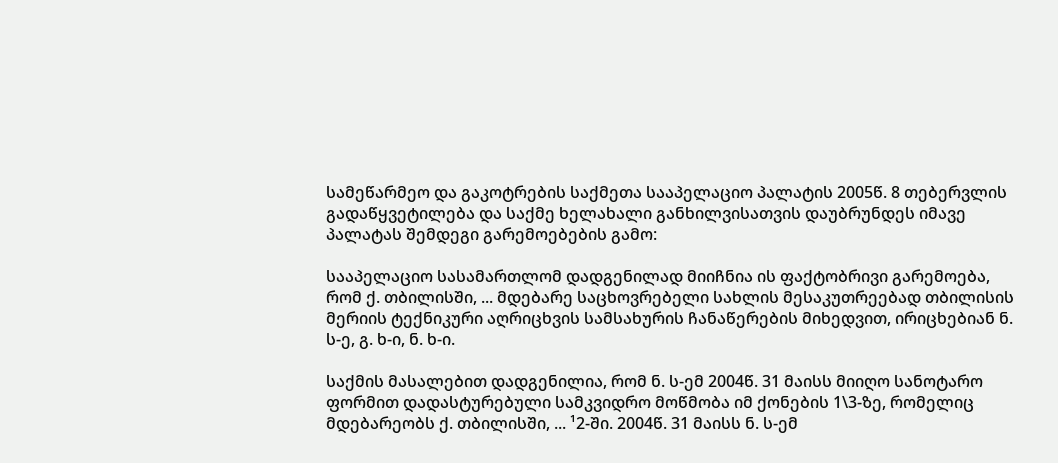სამეწარმეო და გაკოტრების საქმეთა სააპელაციო პალატის 2005წ. 8 თებერვლის გადაწყვეტილება და საქმე ხელახალი განხილვისათვის დაუბრუნდეს იმავე პალატას შემდეგი გარემოებების გამო:

სააპელაციო სასამართლომ დადგენილად მიიჩნია ის ფაქტობრივი გარემოება, რომ ქ. თბილისში, ... მდებარე საცხოვრებელი სახლის მესაკუთრეებად თბილისის მერიის ტექნიკური აღრიცხვის სამსახურის ჩანაწერების მიხედვით, ირიცხებიან ნ. ს-ე, გ. ხ-ი, ნ. ხ-ი.

საქმის მასალებით დადგენილია, რომ ნ. ს-ემ 2004წ. 31 მაისს მიიღო სანოტარო ფორმით დადასტურებული სამკვიდრო მოწმობა იმ ქონების 1\3-ზე, რომელიც მდებარეობს ქ. თბილისში, ... ¹2-ში. 2004წ. 31 მაისს ნ. ს-ემ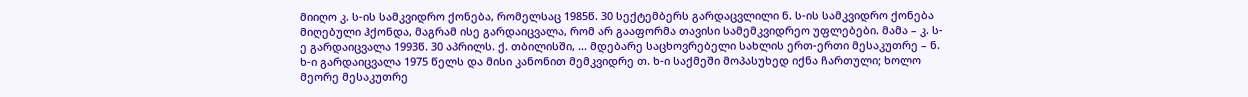მიიღო კ. ს-ის სამკვიდრო ქონება, რომელსაც 1985წ. 30 სექტემბერს გარდაცვლილი ნ. ს-ის სამკვიდრო ქონება მიღებული ჰქონდა, მაგრამ ისე გარდაიცვალა, რომ არ გააფორმა თავისი სამემკვიდრეო უფლებები. მამა – კ. ს-ე გარდაიცვალა 1993წ. 30 აპრილს. ქ. თბილისში, ... მდებარე საცხოვრებელი სახლის ერთ-ერთი მესაკუთრე – ნ. ხ-ი გარდაიცვალა 1975 წელს და მისი კანონით მემკვიდრე თ. ხ-ი საქმეში მოპასუხედ იქნა ჩართული; ხოლო მეორე მესაკუთრე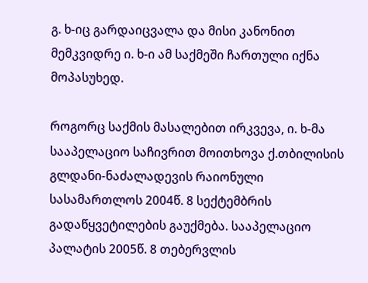გ. ხ-იც გარდაიცვალა და მისი კანონით მემკვიდრე ი. ხ-ი ამ საქმეში ჩართული იქნა მოპასუხედ.

როგორც საქმის მასალებით ირკვევა, ი. ხ-მა სააპელაციო საჩივრით მოითხოვა ქ.თბილისის გლდანი-ნაძალადევის რაიონული სასამართლოს 2004წ. 8 სექტემბრის გადაწყვეტილების გაუქმება. სააპელაციო პალატის 2005წ. 8 თებერვლის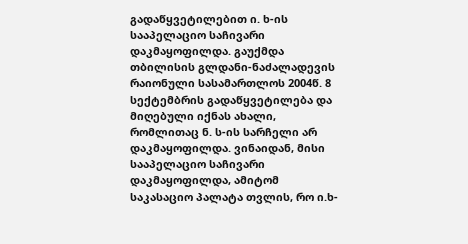გადაწყვეტილებით ი. ხ-ის სააპელაციო საჩივარი დაკმაყოფილდა. გაუქმდა თბილისის გლდანი-ნაძალადევის რაიონული სასამართლოს 2004წ. 8 სექტემბრის გადაწყვეტილება და მიღებული იქნას ახალი, რომლითაც ნ. ს-ის სარჩელი არ დაკმაყოფილდა. ვინაიდან, მისი სააპელაციო საჩივარი დაკმაყოფილდა, ამიტომ საკასაციო პალატა თვლის, რო ი.ხ-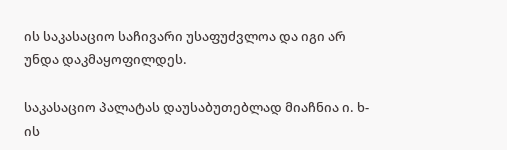ის საკასაციო საჩივარი უსაფუძვლოა და იგი არ უნდა დაკმაყოფილდეს.

საკასაციო პალატას დაუსაბუთებლად მიაჩნია ი. ხ-ის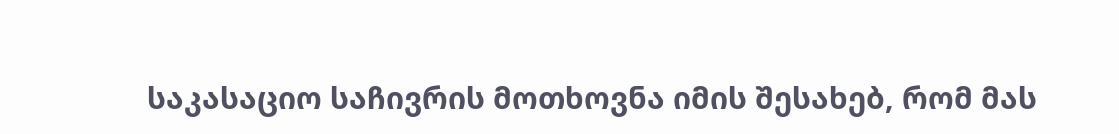საკასაციო საჩივრის მოთხოვნა იმის შესახებ, რომ მას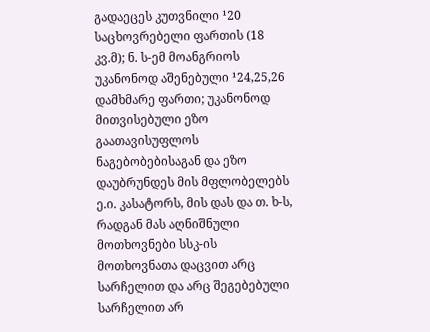გადაეცეს კუთვნილი ¹20 საცხოვრებელი ფართის (18 კვ.მ); ნ. ს-ემ მოანგრიოს უკანონოდ აშენებული ¹24,25,26 დამხმარე ფართი; უკანონოდ მითვისებული ეზო გაათავისუფლოს ნაგებობებისაგან და ეზო დაუბრუნდეს მის მფლობელებს ე.ი. კასატორს, მის დას და თ. ხ-ს, რადგან მას აღნიშნული მოთხოვნები სსკ-ის მოთხოვნათა დაცვით არც სარჩელით და არც შეგებებული სარჩელით არ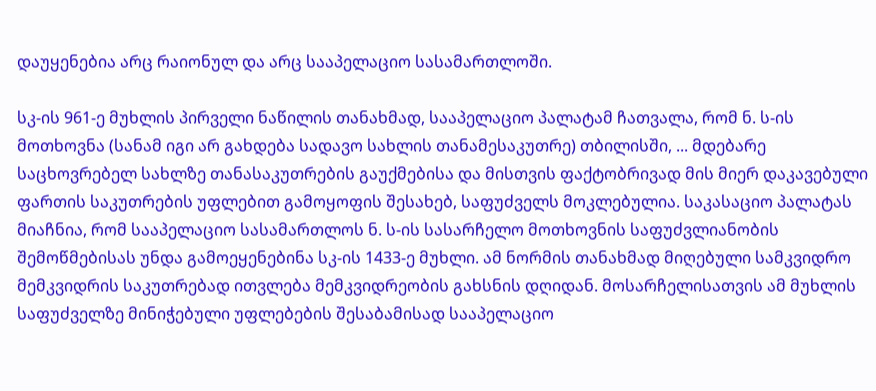დაუყენებია არც რაიონულ და არც სააპელაციო სასამართლოში.

სკ-ის 961-ე მუხლის პირველი ნაწილის თანახმად, სააპელაციო პალატამ ჩათვალა, რომ ნ. ს-ის მოთხოვნა (სანამ იგი არ გახდება სადავო სახლის თანამესაკუთრე) თბილისში, ... მდებარე საცხოვრებელ სახლზე თანასაკუთრების გაუქმებისა და მისთვის ფაქტობრივად მის მიერ დაკავებული ფართის საკუთრების უფლებით გამოყოფის შესახებ, საფუძველს მოკლებულია. საკასაციო პალატას მიაჩნია, რომ სააპელაციო სასამართლოს ნ. ს-ის სასარჩელო მოთხოვნის საფუძვლიანობის შემოწმებისას უნდა გამოეყენებინა სკ-ის 1433-ე მუხლი. ამ ნორმის თანახმად მიღებული სამკვიდრო მემკვიდრის საკუთრებად ითვლება მემკვიდრეობის გახსნის დღიდან. მოსარჩელისათვის ამ მუხლის საფუძველზე მინიჭებული უფლებების შესაბამისად სააპელაციო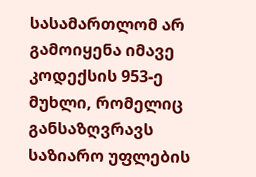სასამართლომ არ გამოიყენა იმავე კოდექსის 953-ე მუხლი, რომელიც განსაზღვრავს საზიარო უფლების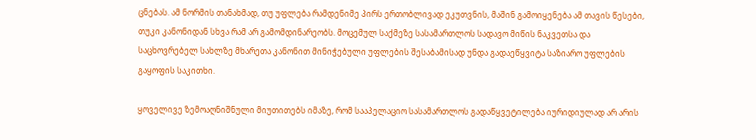ცნებას. ამ ნორმის თანახმად, თუ უფლება რამდენიმე პირს ერთობლივად ეკუთვნის, მაშინ გამოიყენება ამ თავის წესები, თუკი კანონიდან სხვა რამ არ გამომდინარეობს. მოცემულ საქმეზე სასამართლოს სადავო მიწის ნაკვეთსა და საცხოვრებელ სახლზე მხარეთა კანონით მინიჭებული უფლების შესაბამისად უნდა გადაეწყვიტა საზიარო უფლების გაყოფის საკითხი.

ყოველივე ზემოაღნიშნული მიუთითებს იმაზე, რომ სააპელაციო სასამართლოს გადაწყვეტილება იურიდიულად არ არის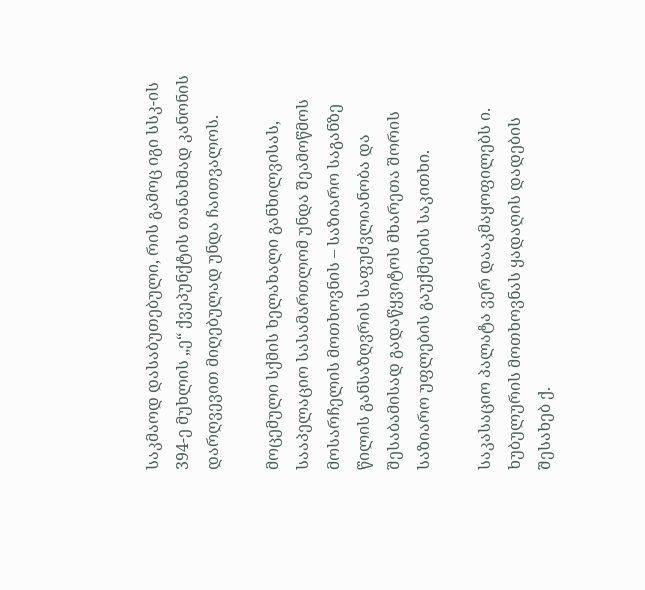საკმაოდ დასაბუთებული, რის გამოც იგი სსკ-ის 394-ე მუხლის „ე“ ქვეპუნქტის თანახმად კანონის დარღვევით მიღებულად უნდა ჩაითვალოს.

მოცემული სქმის ხელახალი განხილვისას, სააპელაციო სასამართლომ უნდა შეამოწმოს მოსარჩელის მოთხოვნის – საზიარო საგანზე წილის განსაზღვრის საფუძვლიანობა და შესაბამისად გადაწყვიტოს მხარეთა შორის საზიარო უფლების გაუქმების საკითხი.

საკასაციო პალატა ვერ დააკმაყოფილებს ი. ხუბულურის მოთხოვნას ყადაღის დადების შესახებ ქ.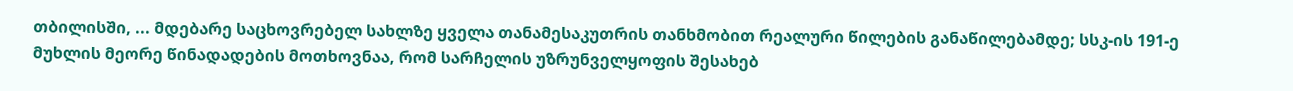თბილისში, ... მდებარე საცხოვრებელ სახლზე ყველა თანამესაკუთრის თანხმობით რეალური წილების განაწილებამდე; სსკ-ის 191-ე მუხლის მეორე წინადადების მოთხოვნაა, რომ სარჩელის უზრუნველყოფის შესახებ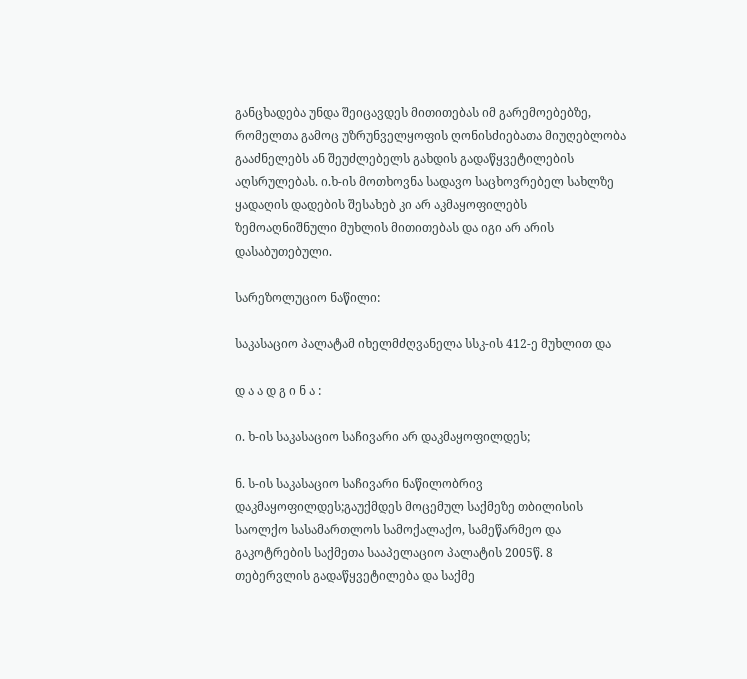განცხადება უნდა შეიცავდეს მითითებას იმ გარემოებებზე, რომელთა გამოც უზრუნველყოფის ღონისძიებათა მიუღებლობა გააძნელებს ან შეუძლებელს გახდის გადაწყვეტილების აღსრულებას. ი.ხ-ის მოთხოვნა სადავო საცხოვრებელ სახლზე ყადაღის დადების შესახებ კი არ აკმაყოფილებს ზემოაღნიშნული მუხლის მითითებას და იგი არ არის დასაბუთებული.

სარეზოლუციო ნაწილი:

საკასაციო პალატამ იხელმძღვანელა სსკ-ის 412-ე მუხლით და

დ ა ა დ გ ი ნ ა :

ი. ხ-ის საკასაციო საჩივარი არ დაკმაყოფილდეს;

ნ. ს-ის საკასაციო საჩივარი ნაწილობრივ დაკმაყოფილდეს;გაუქმდეს მოცემულ საქმეზე თბილისის საოლქო სასამართლოს სამოქალაქო, სამეწარმეო და გაკოტრების საქმეთა სააპელაციო პალატის 2005წ. 8 თებერვლის გადაწყვეტილება და საქმე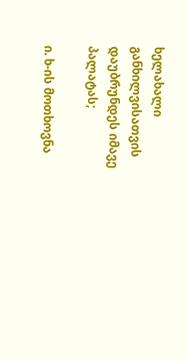ხელახალი განხილვისათვის დაუბრუნდეს იმავე პალატას;

ი. ხ-ის მოთხოვნა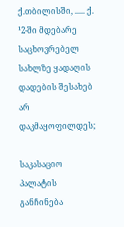ქ.თბილისში, ..... ქ. ¹2-ში მდებარე საცხოვრებელ სახლზე ყადაღის დადების შესახებ არ დაკმაყოფილდეს;

საკასაციო პალატის განჩინება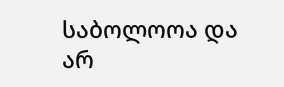საბოლოოა და არ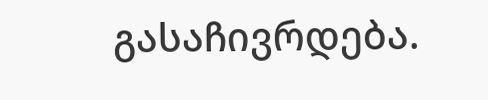გასაჩივრდება.